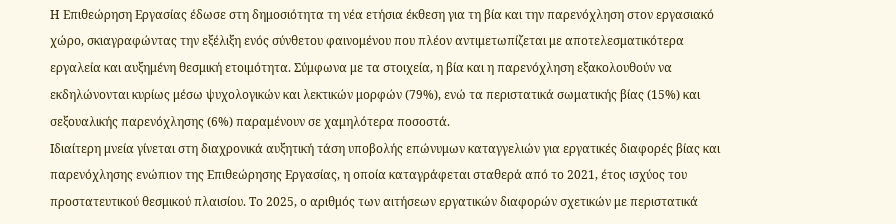Η Επιθεώρηση Εργασίας έδωσε στη δημοσιότητα τη νέα ετήσια έκθεση για τη βία και την παρενόχληση στον εργασιακό χώρο, σκιαγραφώντας την εξέλιξη ενός σύνθετου φαινομένου που πλέον αντιμετωπίζεται με αποτελεσματικότερα εργαλεία και αυξημένη θεσμική ετοιμότητα. Σύμφωνα με τα στοιχεία, η βία και η παρενόχληση εξακολουθούν να εκδηλώνονται κυρίως μέσω ψυχολογικών και λεκτικών μορφών (79%), ενώ τα περιστατικά σωματικής βίας (15%) και σεξουαλικής παρενόχλησης (6%) παραμένουν σε χαμηλότερα ποσοστά.
Ιδιαίτερη μνεία γίνεται στη διαχρονικά αυξητική τάση υποβολής επώνυμων καταγγελιών για εργατικές διαφορές βίας και παρενόχλησης ενώπιον της Επιθεώρησης Εργασίας, η οποία καταγράφεται σταθερά από το 2021, έτος ισχύος του προστατευτικού θεσμικού πλαισίου. Το 2025, ο αριθμός των αιτήσεων εργατικών διαφορών σχετικών με περιστατικά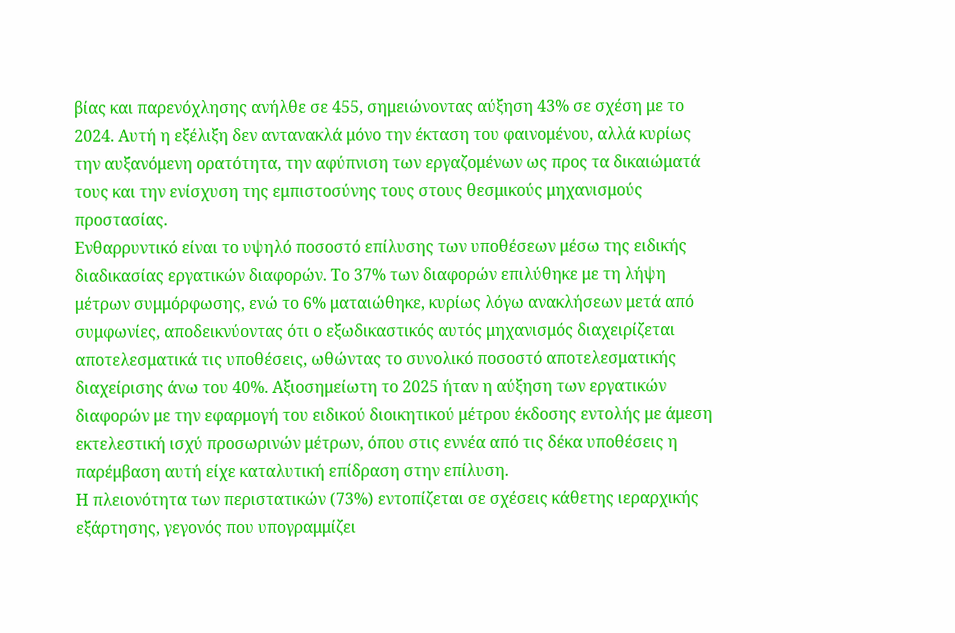βίας και παρενόχλησης ανήλθε σε 455, σημειώνοντας αύξηση 43% σε σχέση με το 2024. Αυτή η εξέλιξη δεν αντανακλά μόνο την έκταση του φαινομένου, αλλά κυρίως την αυξανόμενη ορατότητα, την αφύπνιση των εργαζομένων ως προς τα δικαιώματά τους και την ενίσχυση της εμπιστοσύνης τους στους θεσμικούς μηχανισμούς προστασίας.
Ενθαρρυντικό είναι το υψηλό ποσοστό επίλυσης των υποθέσεων μέσω της ειδικής διαδικασίας εργατικών διαφορών. Το 37% των διαφορών επιλύθηκε με τη λήψη μέτρων συμμόρφωσης, ενώ το 6% ματαιώθηκε, κυρίως λόγω ανακλήσεων μετά από συμφωνίες, αποδεικνύοντας ότι ο εξωδικαστικός αυτός μηχανισμός διαχειρίζεται αποτελεσματικά τις υποθέσεις, ωθώντας το συνολικό ποσοστό αποτελεσματικής διαχείρισης άνω του 40%. Αξιοσημείωτη το 2025 ήταν η αύξηση των εργατικών διαφορών με την εφαρμογή του ειδικού διοικητικού μέτρου έκδοσης εντολής με άμεση εκτελεστική ισχύ προσωρινών μέτρων, όπου στις εννέα από τις δέκα υποθέσεις η παρέμβαση αυτή είχε καταλυτική επίδραση στην επίλυση.
Η πλειονότητα των περιστατικών (73%) εντοπίζεται σε σχέσεις κάθετης ιεραρχικής εξάρτησης, γεγονός που υπογραμμίζει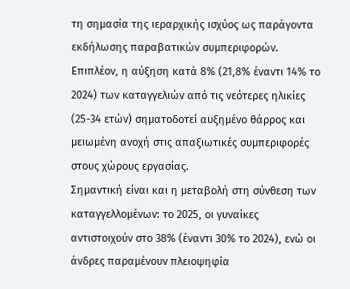τη σημασία της ιεραρχικής ισχύος ως παράγοντα εκδήλωσης παραβατικών συμπεριφορών. Επιπλέον, η αύξηση κατά 8% (21,8% έναντι 14% το 2024) των καταγγελιών από τις νεότερες ηλικίες (25-34 ετών) σηματοδοτεί αυξημένο θάρρος και μειωμένη ανοχή στις απαξιωτικές συμπεριφορές στους χώρους εργασίας.
Σημαντική είναι και η μεταβολή στη σύνθεση των καταγγελλομένων: το 2025, οι γυναίκες αντιστοιχούν στο 38% (έναντι 30% το 2024), ενώ οι άνδρες παραμένουν πλειοψηφία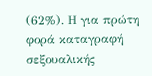(62%). Η για πρώτη φορά καταγραφή σεξουαλικής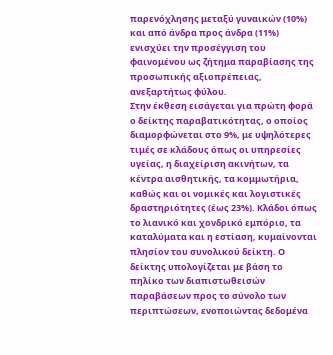παρενόχλησης μεταξύ γυναικών (10%) και από άνδρα προς άνδρα (11%) ενισχύει την προσέγγιση του φαινομένου ως ζήτημα παραβίασης της προσωπικής αξιοπρέπειας, ανεξαρτήτως φύλου.
Στην έκθεση εισάγεται για πρώτη φορά ο δείκτης παραβατικότητας, ο οποίος διαμορφώνεται στο 9%, με υψηλότερες τιμές σε κλάδους όπως οι υπηρεσίες υγείας, η διαχείριση ακινήτων, τα κέντρα αισθητικής, τα κομμωτήρια, καθώς και οι νομικές και λογιστικές δραστηριότητες (έως 23%). Κλάδοι όπως το λιανικό και χονδρικό εμπόριο, τα καταλύματα και η εστίαση, κυμαίνονται πλησίον του συνολικού δείκτη. Ο δείκτης υπολογίζεται με βάση το πηλίκο των διαπιστωθεισών παραβάσεων προς το σύνολο των περιπτώσεων, ενοποιώντας δεδομένα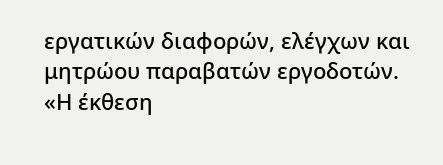εργατικών διαφορών, ελέγχων και μητρώου παραβατών εργοδοτών.
«Η έκθεση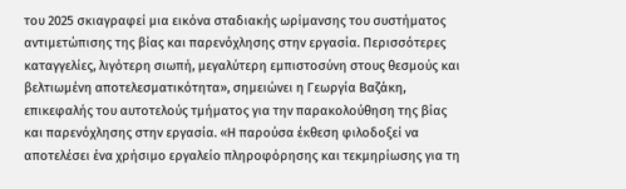του 2025 σκιαγραφεί μια εικόνα σταδιακής ωρίμανσης του συστήματος αντιμετώπισης της βίας και παρενόχλησης στην εργασία. Περισσότερες καταγγελίες, λιγότερη σιωπή, μεγαλύτερη εμπιστοσύνη στους θεσμούς και βελτιωμένη αποτελεσματικότητα», σημειώνει η Γεωργία Βαζάκη, επικεφαλής του αυτοτελούς τμήματος για την παρακολούθηση της βίας και παρενόχλησης στην εργασία. «Η παρούσα έκθεση φιλοδοξεί να αποτελέσει ένα χρήσιμο εργαλείο πληροφόρησης και τεκμηρίωσης για τη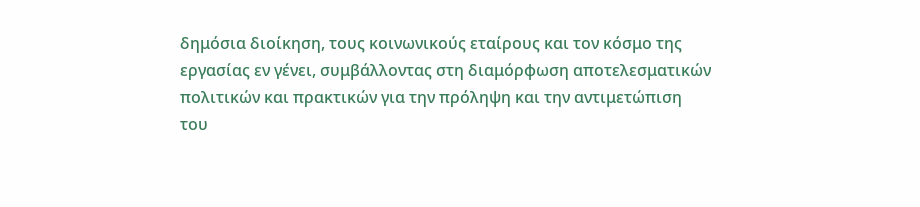δημόσια διοίκηση, τους κοινωνικούς εταίρους και τον κόσμο της εργασίας εν γένει, συμβάλλοντας στη διαμόρφωση αποτελεσματικών πολιτικών και πρακτικών για την πρόληψη και την αντιμετώπιση του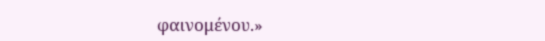φαινομένου.»